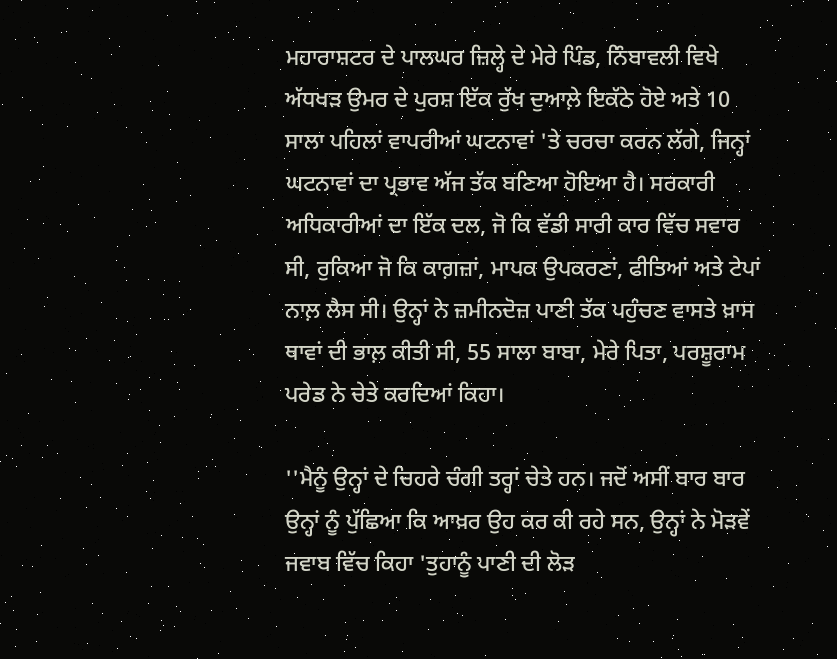ਮਹਾਰਾਸ਼ਟਰ ਦੇ ਪਾਲਘਰ ਜ਼ਿਲ੍ਹੇ ਦੇ ਮੇਰੇ ਪਿੰਡ, ਨਿੰਬਾਵਲੀ ਵਿਖੇ ਅੱਧਖੜ ਉਮਰ ਦੇ ਪੁਰਸ਼ ਇੱਕ ਰੁੱਖ ਦੁਆਲ਼ੇ ਇਕੱਠੇ ਹੋਏ ਅਤੇ 10 ਸਾਲਾ ਪਹਿਲਾਂ ਵਾਪਰੀਆਂ ਘਟਨਾਵਾਂ 'ਤੇ ਚਰਚਾ ਕਰਨ ਲੱਗੇ, ਜਿਨ੍ਹਾਂ ਘਟਨਾਵਾਂ ਦਾ ਪ੍ਰਭਾਵ ਅੱਜ ਤੱਕ ਬਣਿਆ ਹੋਇਆ ਹੈ। ਸਰਕਾਰੀ ਅਧਿਕਾਰੀਆਂ ਦਾ ਇੱਕ ਦਲ, ਜੋ ਕਿ ਵੱਡੀ ਸਾਰੀ ਕਾਰ ਵਿੱਚ ਸਵਾਰ ਸੀ, ਰੁਕਿਆ ਜੋ ਕਿ ਕਾਗ਼ਜ਼ਾਂ, ਮਾਪਕ ਉਪਕਰਣਾਂ, ਫੀਤਿਆਂ ਅਤੇ ਟੇਪਾਂ ਨਾਲ਼ ਲੈਸ ਸੀ। ਉਨ੍ਹਾਂ ਨੇ ਜ਼ਮੀਨਦੋਜ਼ ਪਾਣੀ ਤੱਕ ਪਹੁੰਚਣ ਵਾਸਤੇ ਖ਼ਾਸ ਥਾਵਾਂ ਦੀ ਭਾਲ਼ ਕੀਤੀ ਸੀ, 55 ਸਾਲਾ ਬਾਬਾ, ਮੇਰੇ ਪਿਤਾ, ਪਰਸ਼ੂਰਾਮ ਪਰੇਡ ਨੇ ਚੇਤੇ ਕਰਦਿਆਂ ਕਿਹਾ।

''ਮੈਨੂੰ ਉਨ੍ਹਾਂ ਦੇ ਚਿਹਰੇ ਚੰਗੀ ਤਰ੍ਹਾਂ ਚੇਤੇ ਹਨ। ਜਦੋਂ ਅਸੀਂ ਬਾਰ ਬਾਰ ਉਨ੍ਹਾਂ ਨੂੰ ਪੁੱਛਿਆ ਕਿ ਆਖ਼ਰ ਉਹ ਕਰ ਕੀ ਰਹੇ ਸਨ, ਉਨ੍ਹਾਂ ਨੇ ਮੋੜਵੇਂ ਜਵਾਬ ਵਿੱਚ ਕਿਹਾ 'ਤੁਹਾਨੂੰ ਪਾਣੀ ਦੀ ਲੋੜ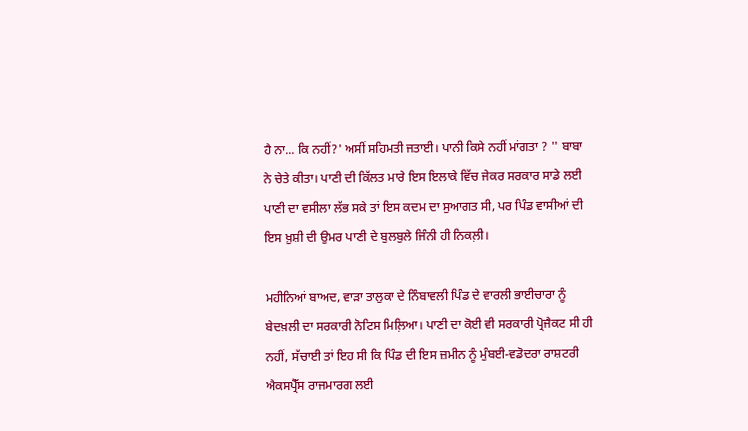ਹੈ ਨਾ... ਕਿ ਨਹੀਂ?' ਅਸੀਂ ਸਹਿਮਤੀ ਜਤਾਈ। ਪਾਨੀ ਕਿਸੇ ਨਹੀਂ ਮਾਂਗਤਾ ? '' ਬਾਬਾ ਨੇ ਚੇਤੇ ਕੀਤਾ। ਪਾਣੀ ਦੀ ਕਿੱਲਤ ਮਾਰੇ ਇਸ ਇਲਾਕੇ ਵਿੱਚ ਜੇਕਰ ਸਰਕਾਰ ਸਾਡੇ ਲਈ ਪਾਣੀ ਦਾ ਵਸੀਲਾ ਲੱਭ ਸਕੇ ਤਾਂ ਇਸ ਕਦਮ ਦਾ ਸੁਆਗਤ ਸੀ, ਪਰ ਪਿੰਡ ਵਾਸੀਆਂ ਦੀ ਇਸ ਖ਼ੁਸ਼ੀ ਦੀ ਉਮਰ ਪਾਣੀ ਦੇ ਬੁਲਬੁਲੇ ਜਿੰਨੀ ਹੀ ਨਿਕਲ਼ੀ।

ਮਹੀਨਿਆਂ ਬਾਅਦ, ਵਾੜਾ ਤਾਲੁਕਾ ਦੇ ਨਿੰਬਾਵਲੀ ਪਿੰਡ ਦੇ ਵਾਰਲੀ ਭਾਈਚਾਰਾ ਨੂੰ ਬੇਦਖ਼ਲੀ ਦਾ ਸਰਕਾਰੀ ਨੋਟਿਸ ਮਿਲ਼ਿਆ। ਪਾਣੀ ਦਾ ਕੋਈ ਵੀ ਸਰਕਾਰੀ ਪ੍ਰੋਜੈਕਟ ਸੀ ਹੀ ਨਹੀਂ, ਸੱਚਾਈ ਤਾਂ ਇਹ ਸੀ ਕਿ ਪਿੰਡ ਦੀ ਇਸ ਜ਼ਮੀਨ ਨੂੰ ਮੁੰਬਈ-ਵਡੋਦਰਾ ਰਾਸ਼ਟਰੀ ਐਕਸਪ੍ਰੈੱਸ ਰਾਜਮਾਰਗ ਲਈ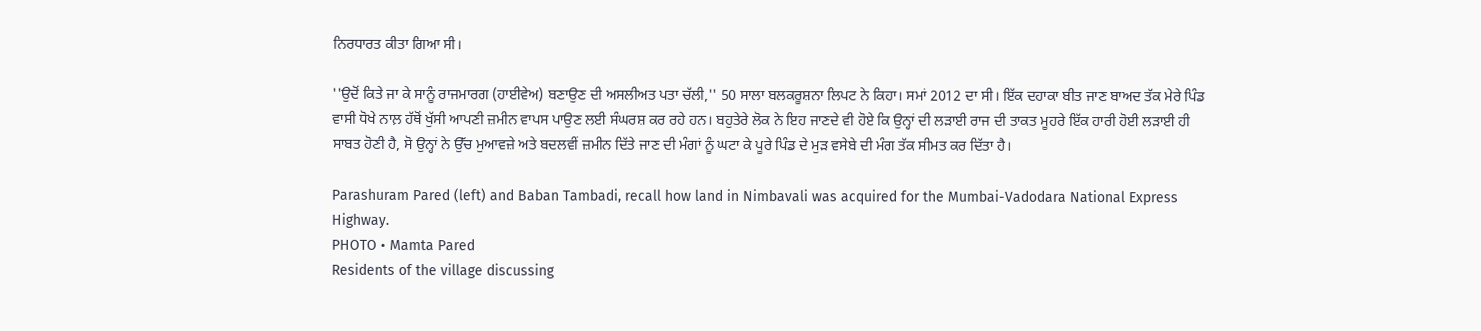ਨਿਰਧਾਰਤ ਕੀਤਾ ਗਿਆ ਸੀ।

''ਉਦੋਂ ਕਿਤੇ ਜਾ ਕੇ ਸਾਨੂੰ ਰਾਜਮਾਰਗ (ਹਾਈਵੇਅ) ਬਣਾਉਣ ਦੀ ਅਸਲੀਅਤ ਪਤਾ ਚੱਲੀ,'' 50 ਸਾਲਾ ਬਲਕਰੂਸ਼ਨਾ ਲਿਪਟ ਨੇ ਕਿਹਾ। ਸਮਾਂ 2012 ਦਾ ਸੀ। ਇੱਕ ਦਹਾਕਾ ਬੀਤ ਜਾਣ ਬਾਅਦ ਤੱਕ ਮੇਰੇ ਪਿੰਡ ਵਾਸੀ ਧੋਖੇ ਨਾਲ਼ ਹੱਥੋਂ ਖੁੱਸੀ ਆਪਣੀ ਜ਼ਮੀਨ ਵਾਪਸ ਪਾਉਣ ਲਈ ਸੰਘਰਸ਼ ਕਰ ਰਹੇ ਹਨ। ਬਹੁਤੇਰੇ ਲੋਕ ਨੇ ਇਹ ਜਾਣਦੇ ਵੀ ਹੋਏ ਕਿ ਉਨ੍ਹਾਂ ਦੀ ਲੜਾਈ ਰਾਜ ਦੀ ਤਾਕਤ ਮੂਹਰੇ ਇੱਕ ਹਾਰੀ ਹੋਈ ਲੜਾਈ ਹੀ ਸਾਬਤ ਹੋਣੀ ਹੈ, ਸੋ ਉਨ੍ਹਾਂ ਨੇ ਉੱਚ ਮੁਆਵਜ਼ੇ ਅਤੇ ਬਦਲਵੀਂ ਜ਼ਮੀਨ ਦਿੱਤੇ ਜਾਣ ਦੀ ਮੰਗਾਂ ਨੂੰ ਘਟਾ ਕੇ ਪੂਰੇ ਪਿੰਡ ਦੇ ਮੁੜ ਵਸੇਬੇ ਦੀ ਮੰਗ ਤੱਕ ਸੀਮਤ ਕਰ ਦਿੱਤਾ ਹੈ।

Parashuram Pared (left) and Baban Tambadi, recall how land in Nimbavali was acquired for the Mumbai-Vadodara National Express Highway.
PHOTO • Mamta Pared
Residents of the village discussing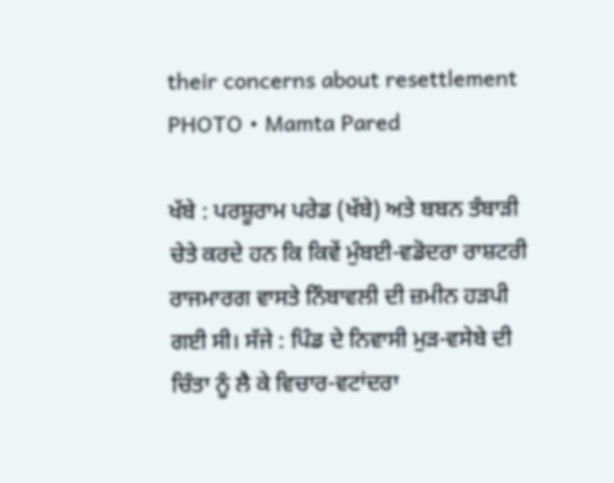their concerns about resettlement
PHOTO • Mamta Pared

ਖੱਬੇ : ਪਰਸ਼ੂਰਾਮ ਪਰੇਡ (ਖੱਬੇ) ਅਤੇ ਬਬਨ ਤੰਬਾੜੀ ਚੇਤੇ ਕਰਦੇ ਹਨ ਕਿ ਕਿਵੇਂ ਮੁੰਬਈ-ਵਡੋਦਰਾ ਰਾਸ਼ਟਰੀ ਰਾਜਮਾਰਗ ਵਾਸਤੇ ਨਿੰਬਾਵਲੀ ਦੀ ਜ਼ਮੀਨ ਹੜਪੀ ਗਈ ਸੀ। ਸੱਜੇ : ਪਿੰਡ ਦੇ ਨਿਵਾਸੀ ਮੁੜ-ਵਸੇਬੇ ਦੀ ਚਿੰਤਾ ਨੂੰ ਲੈ ਕੇ ਵਿਚਾਰ-ਵਟਾਂਦਰਾ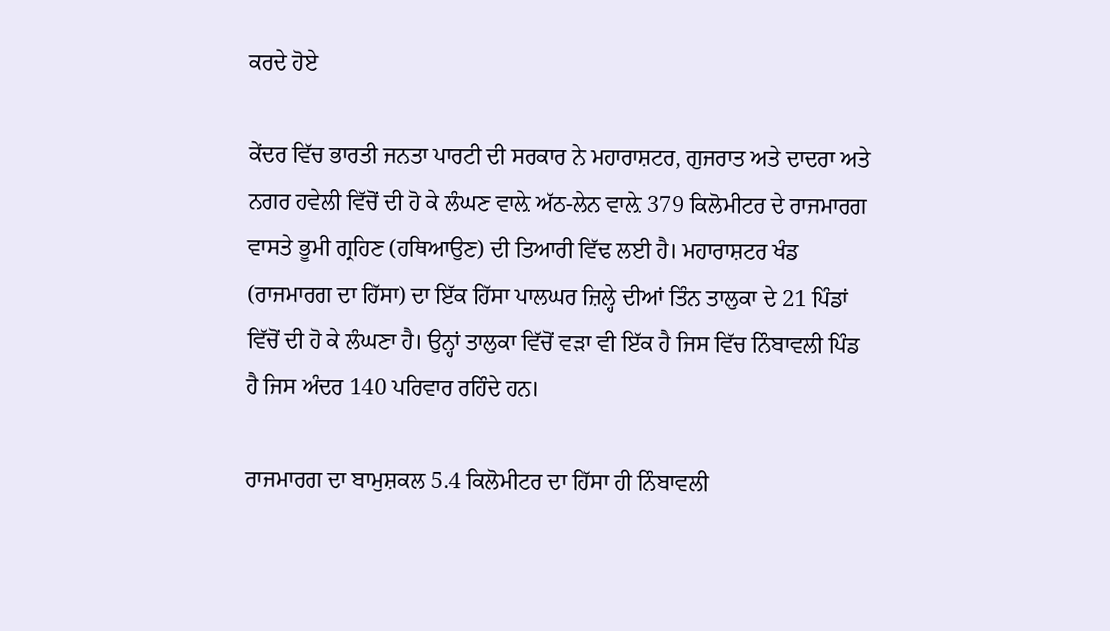ਕਰਦੇ ਹੋਏ

ਕੇਂਦਰ ਵਿੱਚ ਭਾਰਤੀ ਜਨਤਾ ਪਾਰਟੀ ਦੀ ਸਰਕਾਰ ਨੇ ਮਹਾਰਾਸ਼ਟਰ, ਗੁਜਰਾਤ ਅਤੇ ਦਾਦਰਾ ਅਤੇ ਨਗਰ ਹਵੇਲੀ ਵਿੱਚੋਂ ਦੀ ਹੋ ਕੇ ਲੰਘਣ ਵਾਲ਼ੇ ਅੱਠ-ਲੇਨ ਵਾਲ਼ੇ 379 ਕਿਲੋਮੀਟਰ ਦੇ ਰਾਜਮਾਰਗ ਵਾਸਤੇ ਭੂਮੀ ਗ੍ਰਹਿਣ (ਹਥਿਆਉਣ) ਦੀ ਤਿਆਰੀ ਵਿੱਢ ਲਈ ਹੈ। ਮਹਾਰਾਸ਼ਟਰ ਖੰਡ (ਰਾਜਮਾਰਗ ਦਾ ਹਿੱਸਾ) ਦਾ ਇੱਕ ਹਿੱਸਾ ਪਾਲਘਰ ਜ਼ਿਲ੍ਹੇ ਦੀਆਂ ਤਿੰਨ ਤਾਲੁਕਾ ਦੇ 21 ਪਿੰਡਾਂ ਵਿੱਚੋਂ ਦੀ ਹੋ ਕੇ ਲੰਘਣਾ ਹੈ। ਉਨ੍ਹਾਂ ਤਾਲੁਕਾ ਵਿੱਚੋਂ ਵੜਾ ਵੀ ਇੱਕ ਹੈ ਜਿਸ ਵਿੱਚ ਨਿੰਬਾਵਲੀ ਪਿੰਡ ਹੈ ਜਿਸ ਅੰਦਰ 140 ਪਰਿਵਾਰ ਰਹਿੰਦੇ ਹਨ।

ਰਾਜਮਾਰਗ ਦਾ ਬਾਮੁਸ਼ਕਲ 5.4 ਕਿਲੋਮੀਟਰ ਦਾ ਹਿੱਸਾ ਹੀ ਨਿੰਬਾਵਲੀ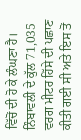ਵਿੱਚੋਂ ਦੀ ਹੋ ਕੇ ਲੰਘਣਾ ਹੈ। ਨਿੰਬਾਵਲੀ ਦੇ ਕੁੱਲ 71,035 ਵਰਗ ਮੀਟਰ ਹਿੱਸੇ ਦੀ ਪਛਾਣ ਕੀਤੀ ਗਈ ਸੀ ਅਤੇ ਇਸ ਤੋਂ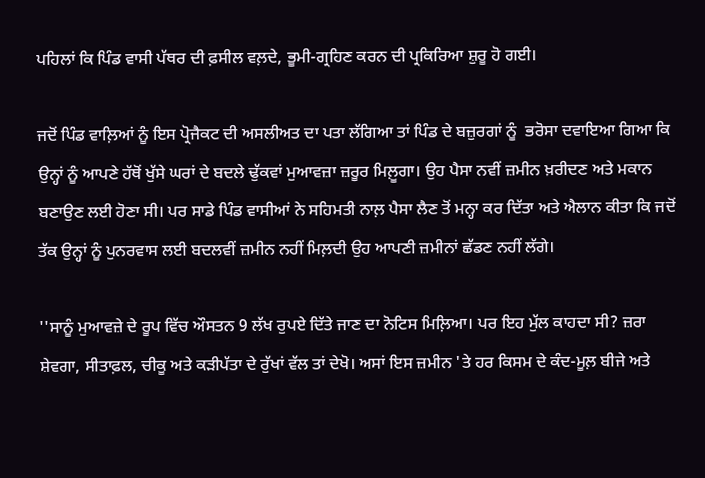ਪਹਿਲਾਂ ਕਿ ਪਿੰਡ ਵਾਸੀ ਪੱਥਰ ਦੀ ਫ਼ਸੀਲ ਵਲ਼ਦੇ, ਭੂਮੀ-ਗ੍ਰਹਿਣ ਕਰਨ ਦੀ ਪ੍ਰਕਿਰਿਆ ਸ਼ੁਰੂ ਹੋ ਗਈ।

ਜਦੋਂ ਪਿੰਡ ਵਾਲ਼ਿਆਂ ਨੂੰ ਇਸ ਪ੍ਰੋਜੈਕਟ ਦੀ ਅਸਲੀਅਤ ਦਾ ਪਤਾ ਲੱਗਿਆ ਤਾਂ ਪਿੰਡ ਦੇ ਬਜ਼ੁਰਗਾਂ ਨੂੰ  ਭਰੋਸਾ ਦਵਾਇਆ ਗਿਆ ਕਿ ਉਨ੍ਹਾਂ ਨੂੰ ਆਪਣੇ ਹੱਥੋਂ ਖੁੱਸੇ ਘਰਾਂ ਦੇ ਬਦਲੇ ਢੁੱਕਵਾਂ ਮੁਆਵਜ਼ਾ ਜ਼ਰੂਰ ਮਿਲ਼ੂਗਾ। ਉਹ ਪੈਸਾ ਨਵੀਂ ਜ਼ਮੀਨ ਖ਼ਰੀਦਣ ਅਤੇ ਮਕਾਨ ਬਣਾਉਣ ਲਈ ਹੋਣਾ ਸੀ। ਪਰ ਸਾਡੇ ਪਿੰਡ ਵਾਸੀਆਂ ਨੇ ਸਹਿਮਤੀ ਨਾਲ਼ ਪੈਸਾ ਲੈਣ ਤੋਂ ਮਨ੍ਹਾ ਕਰ ਦਿੱਤਾ ਅਤੇ ਐਲਾਨ ਕੀਤਾ ਕਿ ਜਦੋਂ ਤੱਕ ਉਨ੍ਹਾਂ ਨੂੰ ਪੁਨਰਵਾਸ ਲਈ ਬਦਲਵੀਂ ਜ਼ਮੀਨ ਨਹੀਂ ਮਿਲ਼ਦੀ ਉਹ ਆਪਣੀ ਜ਼ਮੀਨਾਂ ਛੱਡਣ ਨਹੀਂ ਲੱਗੇ।

''ਸਾਨੂੰ ਮੁਆਵਜ਼ੇ ਦੇ ਰੂਪ ਵਿੱਚ ਔਸਤਨ 9 ਲੱਖ ਰੁਪਏ ਦਿੱਤੇ ਜਾਣ ਦਾ ਨੋਟਿਸ ਮਿਲ਼ਿਆ। ਪਰ ਇਹ ਮੁੱਲ ਕਾਹਦਾ ਸੀ? ਜ਼ਰਾ ਸ਼ੇਵਗਾ, ਸੀਤਾਫ਼ਲ, ਚੀਕੂ ਅਤੇ ਕੜੀਪੱਤਾ ਦੇ ਰੁੱਖਾਂ ਵੱਲ ਤਾਂ ਦੇਖੋ। ਅਸਾਂ ਇਸ ਜ਼ਮੀਨ 'ਤੇ ਹਰ ਕਿਸਮ ਦੇ ਕੰਦ-ਮੂਲ਼ ਬੀਜੇ ਅਤੇ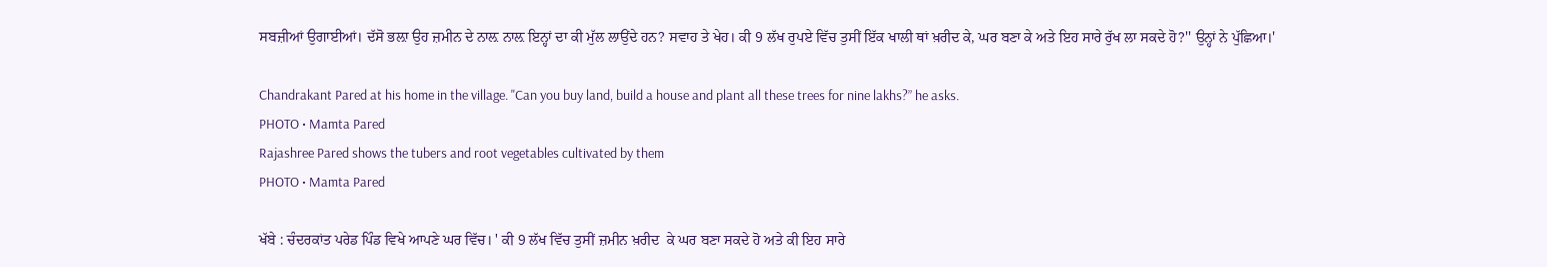ਸਬਜ਼ੀਆਂ ਉਗਾਈਆਂ। ਦੱਸੋ ਭਲ਼ਾ ਉਹ ਜ਼ਮੀਨ ਦੇ ਨਾਲ਼ ਨਾਲ਼ ਇਨ੍ਹਾਂ ਦਾ ਕੀ ਮੁੱਲ ਲਾਉਂਦੇ ਹਨ? ਸਵਾਹ ਤੇ ਖੇਹ। ਕੀ 9 ਲੱਖ ਰੁਪਏ ਵਿੱਚ ਤੁਸੀਂ ਇੱਕ ਖਾਲੀ ਥਾਂ ਖ਼ਰੀਦ ਕੇ, ਘਰ ਬਣਾ ਕੇ ਅਤੇ ਇਹ ਸਾਰੇ ਰੁੱਖ ਲਾ ਸਕਦੇ ਹੋ?'' ਉਨ੍ਹਾਂ ਨੇ ਪੁੱਛਿਆ।'

Chandrakant Pared at his home in the village. "Can you buy land, build a house and plant all these trees for nine lakhs?” he asks.
PHOTO • Mamta Pared
Rajashree Pared shows the tubers and root vegetables cultivated by them
PHOTO • Mamta Pared

ਖੱਬੇ : ਚੰਦਰਕਾਂਤ ਪਰੇਡ ਪਿੰਡ ਵਿਖੇ ਆਪਣੇ ਘਰ ਵਿੱਚ। ' ਕੀ 9 ਲੱਖ ਵਿੱਚ ਤੁਸੀਂ ਜ਼ਮੀਨ ਖ਼ਰੀਦ  ਕੇ ਘਰ ਬਣਾ ਸਕਦੇ ਹੋ ਅਤੇ ਕੀ ਇਹ ਸਾਰੇ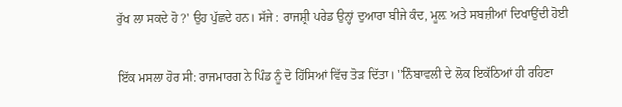ਰੁੱਖ ਲਾ ਸਕਦੇ ਹੋ ?' ਉਹ ਪੁੱਛਦੇ ਹਨ। ਸੱਜੇ : ਰਾਜਸ਼੍ਰੀ ਪਰੇਡ ਉਨ੍ਹਾਂ ਦੁਆਰਾ ਬੀਜੇ ਕੰਦ, ਮੂਲ਼ ਅਤੇ ਸਬਜ਼ੀਆਂ ਦਿਖਾਉਂਦੀ ਹੋਈ

ਇੱਕ ਮਸਲਾ ਹੋਰ ਸੀ: ਰਾਜਮਾਰਗ ਨੇ ਪਿੰਡ ਨੂੰ ਦੋ ਹਿੱਸਿਆਂ ਵਿੱਚ ਤੋੜ ਦਿੱਤਾ। ''ਨਿੰਬਾਵਲੀ ਦੇ ਲੋਕ ਇਕੱਠਿਆਂ ਹੀ ਰਹਿਣਾ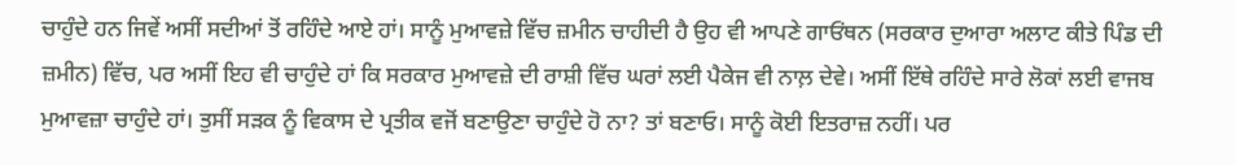ਚਾਹੁੰਦੇ ਹਨ ਜਿਵੇਂ ਅਸੀਂ ਸਦੀਆਂ ਤੋਂ ਰਹਿੰਦੇ ਆਏ ਹਾਂ। ਸਾਨੂੰ ਮੁਆਵਜ਼ੇ ਵਿੱਚ ਜ਼ਮੀਨ ਚਾਹੀਦੀ ਹੈ ਉਹ ਵੀ ਆਪਣੇ ਗਾਓਂਥਨ (ਸਰਕਾਰ ਦੁਆਰਾ ਅਲਾਟ ਕੀਤੇ ਪਿੰਡ ਦੀ ਜ਼ਮੀਨ) ਵਿੱਚ, ਪਰ ਅਸੀਂ ਇਹ ਵੀ ਚਾਹੁੰਦੇ ਹਾਂ ਕਿ ਸਰਕਾਰ ਮੁਆਵਜ਼ੇ ਦੀ ਰਾਸ਼ੀ ਵਿੱਚ ਘਰਾਂ ਲਈ ਪੈਕੇਜ ਵੀ ਨਾਲ਼ ਦੇਵੇ। ਅਸੀਂ ਇੱਥੇ ਰਹਿੰਦੇ ਸਾਰੇ ਲੋਕਾਂ ਲਈ ਵਾਜਬ ਮੁਆਵਜ਼ਾ ਚਾਹੁੰਦੇ ਹਾਂ। ਤੁਸੀਂ ਸੜਕ ਨੂੰ ਵਿਕਾਸ ਦੇ ਪ੍ਰਤੀਕ ਵਜੋਂ ਬਣਾਉਣਾ ਚਾਹੁੰਦੇ ਹੋ ਨਾ? ਤਾਂ ਬਣਾਓ। ਸਾਨੂੰ ਕੋਈ ਇਤਰਾਜ਼ ਨਹੀਂ। ਪਰ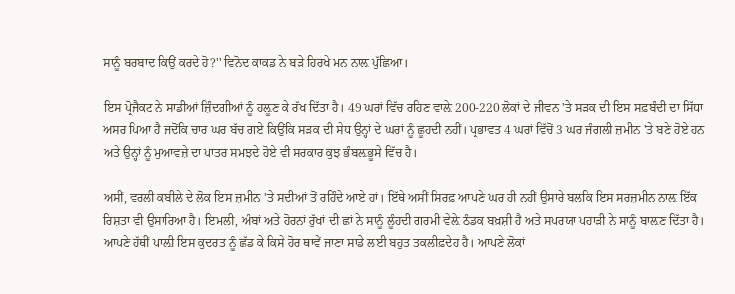ਸਾਨੂੰ ਬਰਬਾਦ ਕਿਉਂ ਕਰਦੇ ਹੋ?'' ਵਿਨੋਦ ਕਾਕਡ ਨੇ ਬੜੇ ਹਿਰਖੇ ਮਨ ਨਾਲ਼ ਪੁੱਛਿਆ।

ਇਸ ਪ੍ਰੋਜੈਕਟ ਨੇ ਸਾਡੀਆਂ ਜ਼ਿੰਦਗੀਆਂ ਨੂੰ ਹਲ਼ੂਣ ਕੇ ਰੱਖ ਦਿੱਤਾ ਹੈ। 49 ਘਰਾਂ ਵਿੱਚ ਰਹਿਣ ਵਾਲ਼ੇ 200-220 ਲੋਕਾਂ ਦੇ ਜੀਵਨ 'ਤੇ ਸੜਕ ਦੀ ਇਸ ਸਫ਼ਬੰਦੀ ਦਾ ਸਿੱਧਾ ਅਸਰ ਪਿਆ ਹੈ ਜਦੋਂਕਿ ਚਾਰ ਘਰ ਬੱਚ ਗਏ ਕਿਉਂਕਿ ਸੜਕ ਦੀ ਸੇਧ ਉਨ੍ਹਾਂ ਦੇ ਘਰਾਂ ਨੂੰ ਛੂਹਦੀ ਨਹੀਂ। ਪ੍ਰਭਾਵਤ 4 ਘਰਾਂ ਵਿੱਚੋਂ 3 ਘਰ ਜੰਗਲੀ ਜ਼ਮੀਨ 'ਤੇ ਬਣੇ ਹੋਏ ਹਨ ਅਤੇ ਉਨ੍ਹਾਂ ਨੂੰ ਮੁਆਵਜ਼ੇ ਦਾ ਪਾਤਰ ਸਮਝਦੇ ਹੋਏ ਵੀ ਸਰਕਾਰ ਕੁਝ ਭੰਬਲ਼ਭੂਸੇ ਵਿੱਚ ਹੈ।

ਅਸੀਂ, ਵਰਲੀ ਕਬੀਲੇ ਦੇ ਲੋਕ ਇਸ ਜ਼ਮੀਨ 'ਤੇ ਸਦੀਆਂ ਤੋਂ ਰਹਿੰਦੇ ਆਏ ਹਾਂ। ਇੱਥੇ ਅਸੀਂ ਸਿਰਫ਼ ਆਪਣੇ ਘਰ ਹੀ ਨਹੀਂ ਉਸਾਰੇ ਬਲਕਿ ਇਸ ਸਰਜ਼ਮੀਨ ਨਾਲ਼ ਇੱਕ ਰਿਸ਼ਤਾ ਵੀ ਉਸਾਰਿਆ ਹੈ। ਇਮਲੀ, ਅੰਬਾਂ ਅਤੇ ਹੋਰਨਾਂ ਰੁੱਖਾਂ ਦੀ ਛਾਂ ਨੇ ਸਾਨੂੰ ਲੂੰਹਦੀ ਗਰਮੀ ਵੇਲ਼ੇ ਠੰਡਕ ਬਖ਼ਸ਼ੀ ਹੈ ਅਤੇ ਸਪਰਯਾ ਪਹਾੜੀ ਨੇ ਸਾਨੂੰ ਬਾਲ਼ਣ ਦਿੱਤਾ ਹੈ। ਆਪਣੇ ਹੱਥੀਂ ਪਾਲ਼ੀ ਇਸ ਕੁਦਰਤ ਨੂੰ ਛੱਡ ਕੇ ਕਿਸੇ ਹੋਰ ਥਾਵੇਂ ਜਾਣਾ ਸਾਡੇ ਲਈ ਬਹੁਤ ਤਕਲੀਫ਼ਦੇਹ ਹੈ। ਆਪਣੇ ਲੋਕਾਂ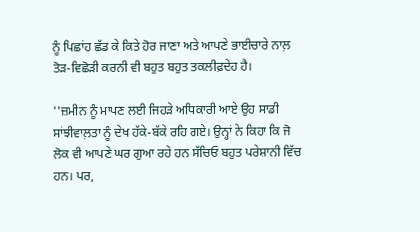ਨੂੰ ਪਿਛਾਂਹ ਛੱਡ ਕੇ ਕਿਤੇ ਹੋਰ ਜਾਣਾ ਅਤੇ ਆਪਣੇ ਭਾਈਚਾਰੇ ਨਾਲ਼ ਤੋੜ-ਵਿਛੋੜੀ ਕਰਨੀ ਵੀ ਬਹੁਤ ਬਹੁਤ ਤਕਲੀਫ਼ਦੇਹ ਹੈ।

''ਜ਼ਮੀਨ ਨੂੰ ਮਾਪਣ ਲਈ ਜਿਹੜੇ ਅਧਿਕਾਰੀ ਆਏ ਉਹ ਸਾਡੀ ਸਾਂਝੀਵਾਲ਼ਤਾ ਨੂੰ ਦੇਖ ਹੱਕੇ-ਬੱਕੇ ਰਹਿ ਗਏ। ਉਨ੍ਹਾਂ ਨੇ ਕਿਹਾ ਕਿ ਜੋ ਲੋਕ ਵੀ ਆਪਣੇ ਘਰ ਗੁਆ ਰਹੇ ਹਨ ਸੱਚਿਓ ਬਹੁਤ ਪਰੇਸ਼ਾਨੀ ਵਿੱਚ ਹਨ। ਪਰ,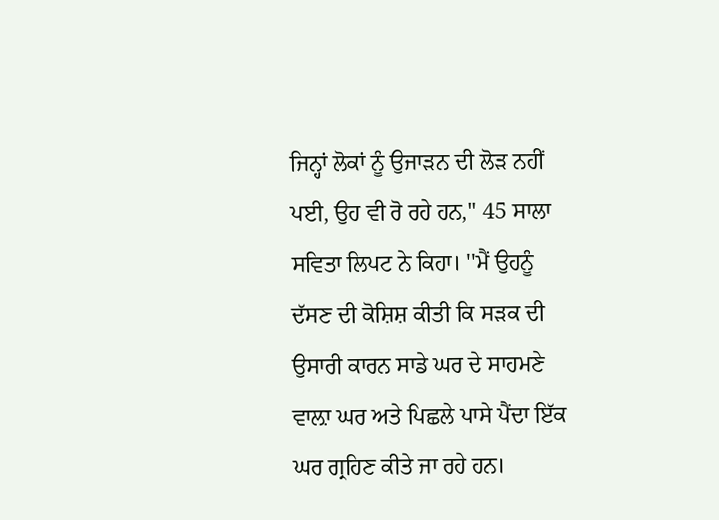ਜਿਨ੍ਹਾਂ ਲੋਕਾਂ ਨੂੰ ਉਜਾੜਨ ਦੀ ਲੋੜ ਨਹੀਂ ਪਈ, ਉਹ ਵੀ ਰੋ ਰਹੇ ਹਨ,'' 45 ਸਾਲਾ ਸਵਿਤਾ ਲਿਪਟ ਨੇ ਕਿਹਾ। ''ਮੈਂ ਉਹਨੂੰ ਦੱਸਣ ਦੀ ਕੋਸ਼ਿਸ਼ ਕੀਤੀ ਕਿ ਸੜਕ ਦੀ ਉਸਾਰੀ ਕਾਰਨ ਸਾਡੇ ਘਰ ਦੇ ਸਾਹਮਣੇ ਵਾਲ਼ਾ ਘਰ ਅਤੇ ਪਿਛਲੇ ਪਾਸੇ ਪੈਂਦਾ ਇੱਕ ਘਰ ਗ੍ਰਹਿਣ ਕੀਤੇ ਜਾ ਰਹੇ ਹਨ।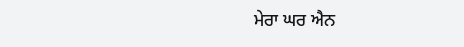ਮੇਰਾ ਘਰ ਐਨ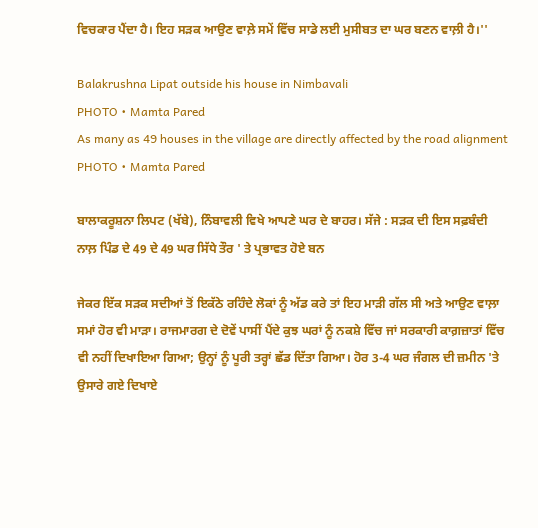ਵਿਚਕਾਰ ਪੈਂਦਾ ਹੈ। ਇਹ ਸੜਕ ਆਉਣ ਵਾਲ਼ੇ ਸਮੇਂ ਵਿੱਚ ਸਾਡੇ ਲਈ ਮੁਸੀਬਤ ਦਾ ਘਰ ਬਣਨ ਵਾਲ਼ੀ ਹੈ।''

Balakrushna Lipat outside his house in Nimbavali
PHOTO • Mamta Pared
As many as 49 houses in the village are directly affected by the road alignment
PHOTO • Mamta Pared

ਬਾਲਾਕਰੂਸ਼ਨਾ ਲਿਪਟ (ਖੱਬੇ), ਨਿੰਬਾਵਲੀ ਵਿਖੇ ਆਪਣੇ ਘਰ ਦੇ ਬਾਹਰ। ਸੱਜੇ : ਸੜਕ ਦੀ ਇਸ ਸਫ਼ਬੰਦੀ ਨਾਲ਼ ਪਿੰਡ ਦੇ 49 ਦੇ 49 ਘਰ ਸਿੱਧੇ ਤੌਰ ' ਤੇ ਪ੍ਰਭਾਵਤ ਹੋਏ ਬਨ

ਜੇਕਰ ਇੱਕ ਸੜਕ ਸਦੀਆਂ ਤੋਂ ਇਕੱਠੇ ਰਹਿੰਦੇ ਲੋਕਾਂ ਨੂੰ ਅੱਡ ਕਰੇ ਤਾਂ ਇਹ ਮਾੜੀ ਗੱਲ ਸੀ ਅਤੇ ਆਉਣ ਵਾਲ਼ਾ ਸਮਾਂ ਹੋਰ ਵੀ ਮਾੜਾ। ਰਾਜਮਾਰਗ ਦੇ ਦੋਵੇਂ ਪਾਸੀਂ ਪੈਂਦੇ ਕੁਝ ਘਰਾਂ ਨੂੰ ਨਕਸ਼ੇ ਵਿੱਚ ਜਾਂ ਸਰਕਾਰੀ ਕਾਗ਼ਜ਼ਾਤਾਂ ਵਿੱਚ ਵੀ ਨਹੀਂ ਦਿਖਾਇਆ ਗਿਆ; ਉਨ੍ਹਾਂ ਨੂੰ ਪੂਰੀ ਤਰ੍ਹਾਂ ਛੱਡ ਦਿੱਤਾ ਗਿਆ। ਹੋਰ 3-4 ਘਰ ਜੰਗਲ ਦੀ ਜ਼ਮੀਨ 'ਤੇ ਉਸਾਰੇ ਗਏ ਦਿਖਾਏ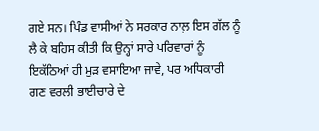ਗਏ ਸਨ। ਪਿੰਡ ਵਾਸੀਆਂ ਨੇ ਸਰਕਾਰ ਨਾਲ਼ ਇਸ ਗੱਲ ਨੂੰ ਲੈ ਕੇ ਬਹਿਸ ਕੀਤੀ ਕਿ ਉਨ੍ਹਾਂ ਸਾਰੇ ਪਰਿਵਾਰਾਂ ਨੂੰ ਇਕੱਠਿਆਂ ਹੀ ਮੁੜ ਵਸਾਇਆ ਜਾਵੇ, ਪਰ ਅਧਿਕਾਰੀ ਗਣ ਵਰਲੀ ਭਾਈਚਾਰੇ ਦੇ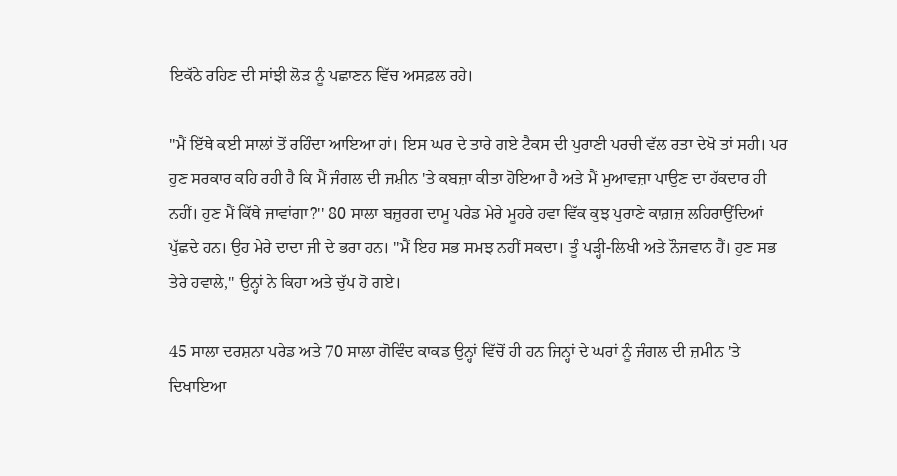ਇਕੱਠੇ ਰਹਿਣ ਦੀ ਸਾਂਝੀ ਲੋੜ ਨੂੰ ਪਛਾਣਨ ਵਿੱਚ ਅਸਫ਼ਲ ਰਹੇ।

''ਮੈਂ ਇੱਥੇ ਕਈ ਸਾਲਾਂ ਤੋਂ ਰਹਿੰਦਾ ਆਇਆ ਹਾਂ। ਇਸ ਘਰ ਦੇ ਤਾਰੇ ਗਏ ਟੈਕਸ ਦੀ ਪੁਰਾਣੀ ਪਰਚੀ ਵੱਲ ਰਤਾ ਦੇਖੋ ਤਾਂ ਸਹੀ। ਪਰ ਹੁਣ ਸਰਕਾਰ ਕਹਿ ਰਹੀ ਹੈ ਕਿ ਮੈਂ ਜੰਗਲ ਦੀ ਜਮ਼ੀਨ 'ਤੇ ਕਬਜ਼ਾ ਕੀਤਾ ਹੋਇਆ ਹੈ ਅਤੇ ਮੈਂ ਮੁਆਵਜ਼ਾ ਪਾਉਣ ਦਾ ਹੱਕਦਾਰ ਹੀ ਨਹੀਂ। ਹੁਣ ਮੈਂ ਕਿੱਥੇ ਜਾਵਾਂਗਾ?'' 80 ਸਾਲਾ ਬਜ਼ੁਰਗ ਦਾਮੂ ਪਰੇਡ ਮੇਰੇ ਮੂਹਰੇ ਹਵਾ ਵਿੱਕ ਕੁਝ ਪੁਰਾਣੇ ਕਾਗ਼ਜ਼ ਲਹਿਰਾਉਂਦਿਆਂ ਪੁੱਛਦੇ ਹਨ। ਉਹ ਮੇਰੇ ਦਾਦਾ ਜੀ ਦੇ ਭਰਾ ਹਨ। ''ਮੈਂ ਇਹ ਸਭ ਸਮਝ ਨਹੀਂ ਸਕਦਾ। ਤੂੰ ਪੜ੍ਹੀ-ਲਿਖੀ ਅਤੇ ਨੌਜਵਾਨ ਹੈਂ। ਹੁਣ ਸਭ ਤੇਰੇ ਹਵਾਲੇ,'' ਉਨ੍ਹਾਂ ਨੇ ਕਿਹਾ ਅਤੇ ਚੁੱਪ ਹੋ ਗਏ।

45 ਸਾਲਾ ਦਰਸ਼ਨਾ ਪਰੇਡ ਅਤੇ 70 ਸਾਲਾ ਗੋਵਿੰਦ ਕਾਕਡ ਉਨ੍ਹਾਂ ਵਿੱਚੋਂ ਹੀ ਹਨ ਜਿਨ੍ਹਾਂ ਦੇ ਘਰਾਂ ਨੂੰ ਜੰਗਲ ਦੀ ਜ਼ਮੀਨ 'ਤੇ ਦਿਖਾਇਆ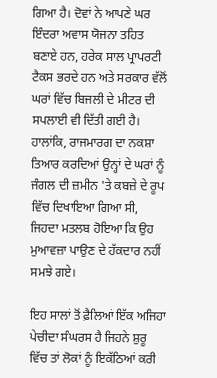ਗਿਆ ਹੈ। ਦੋਵਾਂ ਨੇ ਆਪਣੇ ਘਰ ਇੰਦਰਾ ਅਵਾਸ ਯੋਜਨਾ ਤਹਿਤ ਬਣਾਏ ਹਨ, ਹਰੇਕ ਸਾਲ ਪ੍ਰਾਪਰਟੀ ਟੈਕਸ ਭਰਦੇ ਹਨ ਅਤੇ ਸਰਕਾਰ ਵੱਲੋਂ ਘਰਾਂ ਵਿੱਚ ਬਿਜਲੀ ਦੇ ਮੀਟਰ ਦੀ ਸਪਲਾਈ ਵੀ ਦਿੱਤੀ ਗਈ ਹੈ। ਹਾਲਾਂਕਿ, ਰਾਜਮਾਰਗ ਦਾ ਨਕਸ਼ਾ ਤਿਆਰ ਕਰਦਿਆਂ ਉਨ੍ਹਾਂ ਦੇ ਘਰਾਂ ਨੂੰ ਜੰਗਲ ਦੀ ਜ਼ਮੀਨ 'ਤੇ ਕਬਜ਼ੇ ਦੇ ਰੂਪ ਵਿੱਚ ਦਿਖਾਇਆ ਗਿਆ ਸੀ, ਜਿਹਦਾ ਮਤਲਬ ਹੋਇਆ ਕਿ ਉਹ ਮੁਆਵਜ਼ਾ ਪਾਉਣ ਦੇ ਹੱਕਦਾਰ ਨਹੀਂ ਸਮਝੇ ਗਏ।

ਇਹ ਸਾਲਾਂ ਤੋਂ ਫ਼ੈਲਿਆਂ ਇੱਕ ਅਜਿਹਾ ਪੇਚੀਦਾ ਸੰਘਰਸ ਹੈ ਜਿਹਨੇ ਸ਼ੁਰੂ ਵਿੱਚ ਤਾਂ ਲੋਕਾਂ ਨੂੰ ਇਕੱਠਿਆਂ ਕਰੀ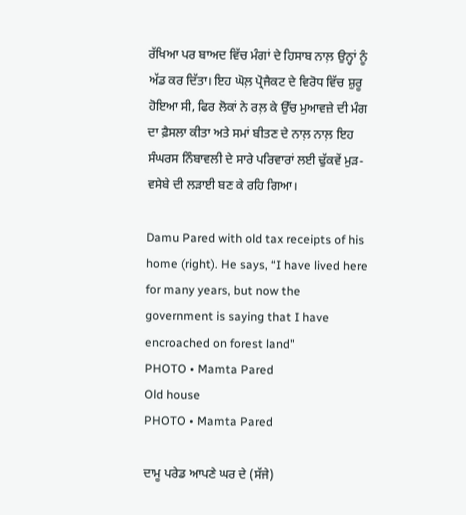ਰੱਖਿਆ ਪਰ ਬਾਅਦ ਵਿੱਚ ਮੰਗਾਂ ਦੇ ਹਿਸਾਬ ਨਾਲ਼ ਉਨ੍ਹਾਂ ਨੂੰ ਅੱਡ ਕਰ ਦਿੱਤਾ। ਇਹ ਘੋਲ਼ ਪ੍ਰੋਜੈਕਟ ਦੇ ਵਿਰੋਧ ਵਿੱਚ ਸ਼ੁਰੂ ਹੋਇਆ ਸੀ, ਫਿਰ ਲੋਕਾਂ ਨੇ ਰਲ਼ ਕੇ ਉੱਚ ਮੁਆਵਜ਼ੇ ਦੀ ਮੰਗ ਦਾ ਫ਼ੈਸਲਾ ਕੀਤਾ ਅਤੇ ਸਮਾਂ ਬੀਤਣ ਦੇ ਨਾਲ਼ ਨਾਲ਼ ਇਹ ਸੰਘਰਸ ਨਿੰਬਾਵਲੀ ਦੇ ਸਾਰੇ ਪਰਿਵਾਰਾਂ ਲਈ ਢੁੱਕਵੇਂ ਮੁੜ-ਵਸੇਬੇ ਦੀ ਲੜਾਈ ਬਣ ਕੇ ਰਹਿ ਗਿਆ।

Damu Pared with old tax receipts of his home (right). He says, “I have lived here for many years, but now the government is saying that I have encroached on forest land"
PHOTO • Mamta Pared
Old house
PHOTO • Mamta Pared

ਦਾਮੂ ਪਰੇਡ ਆਪਣੇ ਘਰ ਦੇ (ਸੱਜੇ)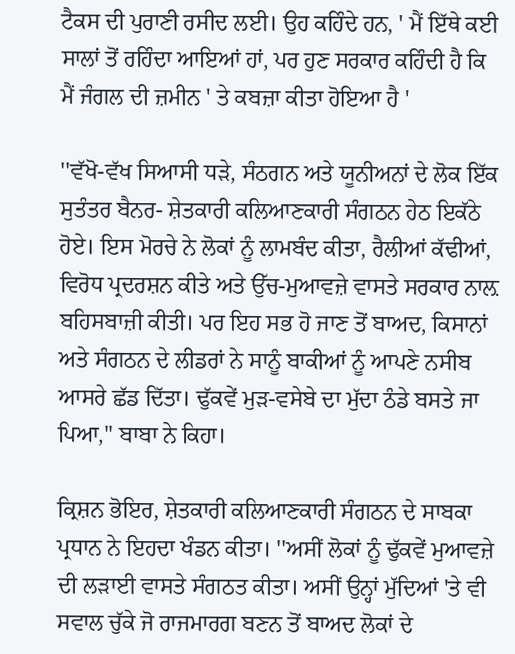ਟੈਕਸ ਦੀ ਪੁਰਾਣੀ ਰਸੀਦ ਲਈ। ਉਹ ਕਹਿੰਦੇ ਹਨ, ' ਮੈਂ ਇੱਥੇ ਕਈ ਸਾਲਾਂ ਤੋਂ ਰਹਿੰਦਾ ਆਇਆਂ ਹਾਂ, ਪਰ ਹੁਣ ਸਰਕਾਰ ਕਹਿੰਦੀ ਹੈ ਕਿ ਮੈਂ ਜੰਗਲ ਦੀ ਜ਼ਮੀਨ ' ਤੇ ਕਬਜ਼ਾ ਕੀਤਾ ਹੋਇਆ ਹੈ '

''ਵੱਖੋ-ਵੱਖ ਸਿਆਸੀ ਧੜੇ, ਸੰਠਗਨ ਅਤੇ ਯੂਨੀਅਨਾਂ ਦੇ ਲੋਕ ਇੱਕ ਸੁਤੰਤਰ ਬੈਨਰ- ਸ਼ੇਤਕਾਰੀ ਕਲਿਆਣਕਾਰੀ ਸੰਗਠਨ ਹੇਠ ਇਕੱਠੇ ਹੋਏ। ਇਸ ਮੋਰਚੇ ਨੇ ਲੋਕਾਂ ਨੂੰ ਲਾਮਬੰਦ ਕੀਤਾ, ਰੈਲੀਆਂ ਕੱਢੀਆਂ, ਵਿਰੋਧ ਪ੍ਰਦਰਸ਼ਨ ਕੀਤੇ ਅਤੇ ਉੱਚ-ਮੁਆਵਜ਼ੇ ਵਾਸਤੇ ਸਰਕਾਰ ਨਾਲ਼ ਬਹਿਸਬਾਜ਼ੀ ਕੀਤੀ। ਪਰ ਇਹ ਸਭ ਹੋ ਜਾਣ ਤੋਂ ਬਾਅਦ, ਕਿਸਾਨਾਂ ਅਤੇ ਸੰਗਠਨ ਦੇ ਲੀਡਰਾਂ ਨੇ ਸਾਨੂੰ ਬਾਕੀਆਂ ਨੂੰ ਆਪਣੇ ਨਸੀਬ ਆਸਰੇ ਛੱਡ ਦਿੱਤਾ। ਢੁੱਕਵੇਂ ਮੁੜ-ਵਸੇਬੇ ਦਾ ਮੁੱਦਾ ਠੰਡੇ ਬਸਤੇ ਜਾ ਪਿਆ,'' ਬਾਬਾ ਨੇ ਕਿਹਾ।

ਕ੍ਰਿਸ਼ਨ ਭੋਇਰ, ਸ਼ੇਤਕਾਰੀ ਕਲਿਆਣਕਾਰੀ ਸੰਗਠਨ ਦੇ ਸਾਬਕਾ ਪ੍ਰਧਾਨ ਨੇ ਇਹਦਾ ਖੰਡਨ ਕੀਤਾ। ''ਅਸੀਂ ਲੋਕਾਂ ਨੂੰ ਢੁੱਕਵੇਂ ਮੁਆਵਜ਼ੇ ਦੀ ਲੜਾਈ ਵਾਸਤੇ ਸੰਗਠਤ ਕੀਤਾ। ਅਸੀਂ ਉਨ੍ਹਾਂ ਮੁੱਦਿਆਂ 'ਤੇ ਵੀ ਸਵਾਲ ਚੁੱਕੇ ਜੋ ਰਾਜਮਾਰਗ ਬਣਨ ਤੋਂ ਬਾਅਦ ਲੋਕਾਂ ਦੇ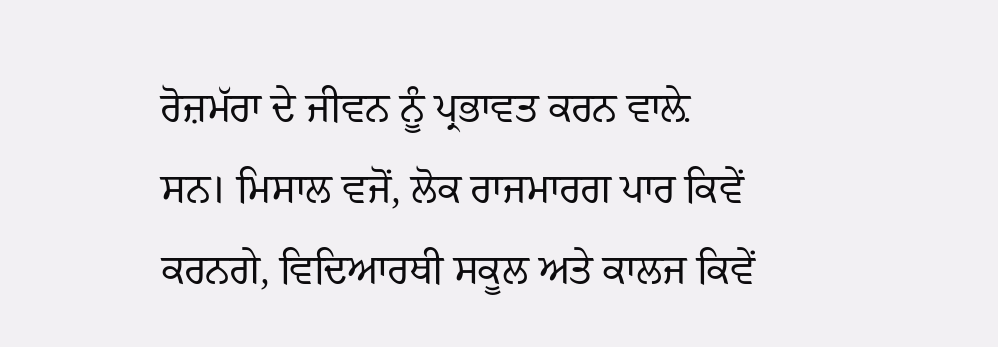ਰੋਜ਼ਮੱਰਾ ਦੇ ਜੀਵਨ ਨੂੰ ਪ੍ਰਭਾਵਤ ਕਰਨ ਵਾਲ਼ੇ ਸਨ। ਮਿਸਾਲ ਵਜੋਂ, ਲੋਕ ਰਾਜਮਾਰਗ ਪਾਰ ਕਿਵੇਂ ਕਰਨਗੇ, ਵਿਦਿਆਰਥੀ ਸਕੂਲ ਅਤੇ ਕਾਲਜ ਕਿਵੇਂ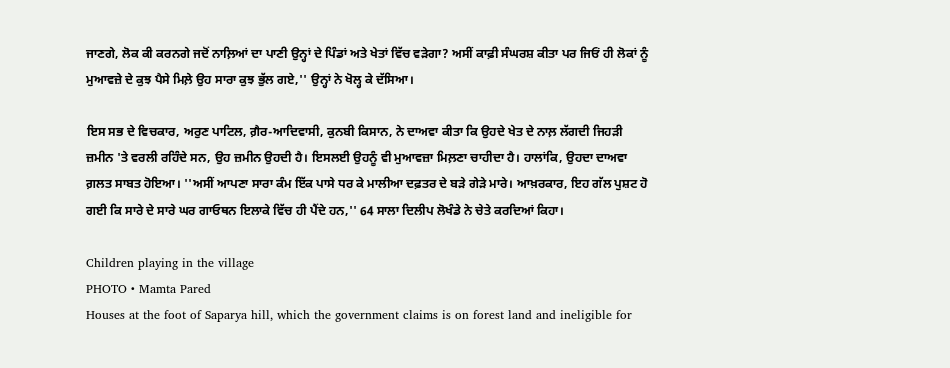ਜਾਣਗੇ, ਲੋਕ ਕੀ ਕਰਨਗੇ ਜਦੋਂ ਨਾਲ਼ਿਆਂ ਦਾ ਪਾਣੀ ਉਨ੍ਹਾਂ ਦੇ ਪਿੰਡਾਂ ਅਤੇ ਖੇਤਾਂ ਵਿੱਚ ਵੜੇਗਾ? ਅਸੀਂ ਕਾਫ਼ੀ ਸੰਘਰਸ਼ ਕੀਤਾ ਪਰ ਜਿਓਂ ਹੀ ਲੋਕਾਂ ਨੂੰ ਮੁਆਵਜ਼ੇ ਦੇ ਕੁਝ ਪੈਸੇ ਮਿਲ਼ੇ ਉਹ ਸਾਰਾ ਕੁਝ ਭੁੱਲ ਗਏ,'' ਉਨ੍ਹਾਂ ਨੇ ਖੋਲ੍ਹ ਕੇ ਦੱਸਿਆ।

ਇਸ ਸਭ ਦੇ ਵਿਚਕਾਰ, ਅਰੁਣ ਪਾਟਿਲ, ਗ਼ੈਰ-ਆਦਿਵਾਸੀ, ਕੁਨਬੀ ਕਿਸਾਨ, ਨੇ ਦਾਅਵਾ ਕੀਤਾ ਕਿ ਉਹਦੇ ਖੇਤ ਦੇ ਨਾਲ਼ ਲੱਗਦੀ ਜਿਹੜੀ ਜ਼ਮੀਨ 'ਤੇ ਵਰਲੀ ਰਹਿੰਦੇ ਸਨ, ਉਹ ਜ਼ਮੀਨ ਉਹਦੀ ਹੈ। ਇਸਲਈ ਉਹਨੂੰ ਵੀ ਮੁਆਵਜ਼ਾ ਮਿਲ਼ਣਾ ਚਾਹੀਦਾ ਹੈ। ਹਾਲਾਂਕਿ, ਉਹਦਾ ਦਾਅਵਾ ਗ਼ਲਤ ਸਾਬਤ ਹੋਇਆ। ''ਅਸੀਂ ਆਪਣਾ ਸਾਰਾ ਕੰਮ ਇੱਕ ਪਾਸੇ ਧਰ ਕੇ ਮਾਲੀਆ ਦਫ਼ਤਰ ਦੇ ਬੜੇ ਗੇੜੇ ਮਾਰੇ। ਆਖ਼ਰਕਾਰ, ਇਹ ਗੱਲ ਪੁਸ਼ਟ ਹੋ ਗਈ ਕਿ ਸਾਰੇ ਦੇ ਸਾਰੇ ਘਰ ਗਾਓਥਨ ਇਲਾਕੇ ਵਿੱਚ ਹੀ ਪੈਂਦੇ ਹਨ,'' 64 ਸਾਲਾ ਦਿਲੀਪ ਲੋਖੰਡੇ ਨੇ ਚੇਤੇ ਕਰਦਿਆਂ ਕਿਹਾ।

Children playing in the village
PHOTO • Mamta Pared
Houses at the foot of Saparya hill, which the government claims is on forest land and ineligible for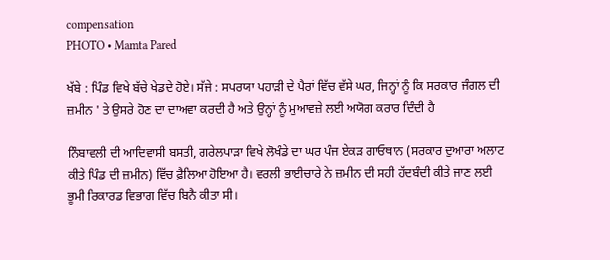compensation
PHOTO • Mamta Pared

ਖੱਬੇ : ਪਿੰਡ ਵਿਖੇ ਬੱਚੇ ਖੇਡਦੇ ਹੋਏ। ਸੱਜੇ : ਸਪਰਯਾ ਪਹਾੜੀ ਦੇ ਪੈਰਾਂ ਵਿੱਚ ਵੱਸੇ ਘਰ, ਜਿਨ੍ਹਾਂ ਨੂੰ ਕਿ ਸਰਕਾਰ ਜੰਗਲ ਦੀ ਜ਼ਮੀਨ ' ਤੇ ਉਸਰੇ ਹੋਣ ਦਾ ਦਾਅਵਾ ਕਰਦੀ ਹੈ ਅਤੇ ਉਨ੍ਹਾਂ ਨੂੰ ਮੁਆਵਜ਼ੇ ਲਈ ਅਯੋਗ ਕਰਾਰ ਦਿੰਦੀ ਹੈ

ਨਿੰਬਾਵਲੀ ਦੀ ਆਦਿਵਾਸੀ ਬਸਤੀ, ਗਰੇਲਪਾੜਾ ਵਿਖੇ ਲੋਖੰਡੇ ਦਾ ਘਰ ਪੰਜ ਏਕੜ ਗਾਓਥਾਨ (ਸਰਕਾਰ ਦੁਆਰਾ ਅਲਾਟ ਕੀਤੇ ਪਿੰਡ ਦੀ ਜ਼ਮੀਨ) ਵਿੱਚ ਫ਼ੈਲਿਆ ਹੋਇਆ ਹੈ। ਵਰਲੀ ਭਾਈਚਾਰੇ ਨੇ ਜ਼ਮੀਨ ਦੀ ਸਹੀ ਹੱਦਬੰਦੀ ਕੀਤੇ ਜਾਣ ਲਈ ਭੂਮੀ ਰਿਕਾਰਡ ਵਿਭਾਗ ਵਿੱਚ ਬਿਨੈ ਕੀਤਾ ਸੀ।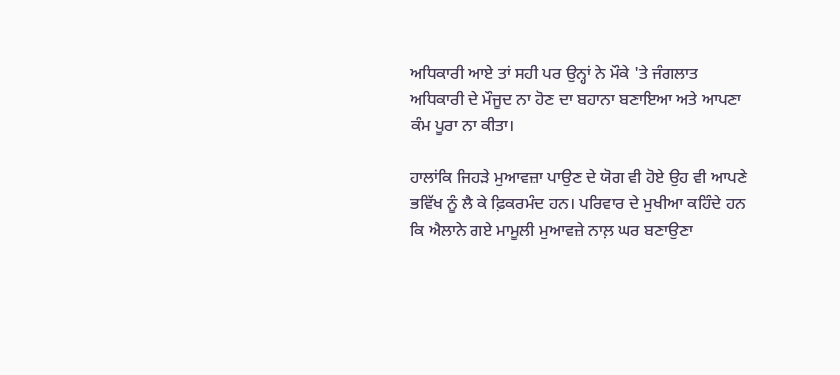ਅਧਿਕਾਰੀ ਆਏ ਤਾਂ ਸਹੀ ਪਰ ਉਨ੍ਹਾਂ ਨੇ ਮੌਕੇ 'ਤੇ ਜੰਗਲਾਤ ਅਧਿਕਾਰੀ ਦੇ ਮੌਜੂਦ ਨਾ ਹੋਣ ਦਾ ਬਹਾਨਾ ਬਣਾਇਆ ਅਤੇ ਆਪਣਾ ਕੰਮ ਪੂਰਾ ਨਾ ਕੀਤਾ।

ਹਾਲਾਂਕਿ ਜਿਹੜੇ ਮੁਆਵਜ਼ਾ ਪਾਉਣ ਦੇ ਯੋਗ ਵੀ ਹੋਏ ਉਹ ਵੀ ਆਪਣੇ ਭਵਿੱਖ ਨੂੰ ਲੈ ਕੇ ਫ਼ਿਕਰਮੰਦ ਹਨ। ਪਰਿਵਾਰ ਦੇ ਮੁਖੀਆ ਕਹਿੰਦੇ ਹਨ ਕਿ ਐਲਾਨੇ ਗਏ ਮਾਮੂਲੀ ਮੁਆਵਜ਼ੇ ਨਾਲ਼ ਘਰ ਬਣਾਉਣਾ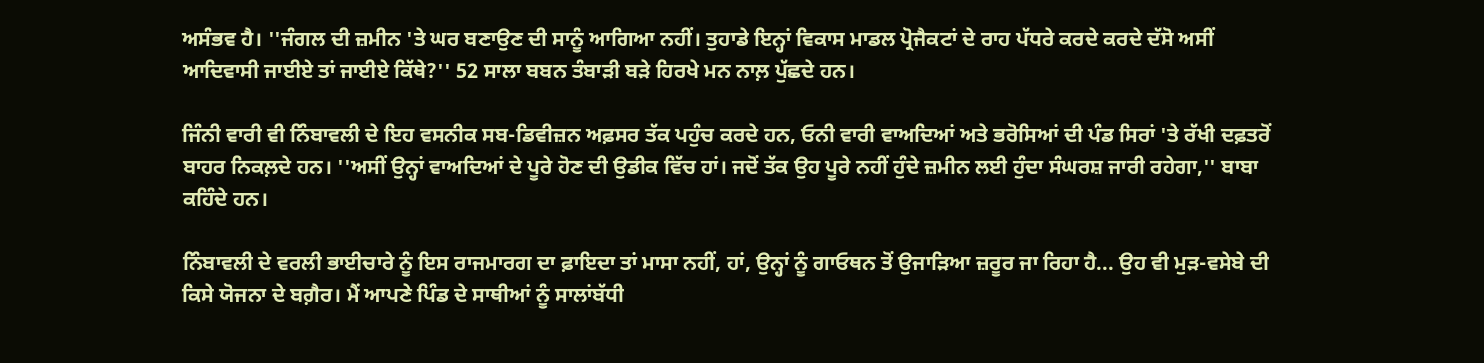ਅਸੰਭਵ ਹੈ। ''ਜੰਗਲ ਦੀ ਜ਼ਮੀਨ 'ਤੇ ਘਰ ਬਣਾਉਣ ਦੀ ਸਾਨੂੰ ਆਗਿਆ ਨਹੀਂ। ਤੁਹਾਡੇ ਇਨ੍ਹਾਂ ਵਿਕਾਸ ਮਾਡਲ ਪ੍ਰੋਜੈਕਟਾਂ ਦੇ ਰਾਹ ਪੱਧਰੇ ਕਰਦੇ ਕਰਦੇ ਦੱਸੋ ਅਸੀਂ ਆਦਿਵਾਸੀ ਜਾਈਏ ਤਾਂ ਜਾਈਏ ਕਿੱਥੇ?'' 52 ਸਾਲਾ ਬਬਨ ਤੰਬਾੜੀ ਬੜੇ ਹਿਰਖੇ ਮਨ ਨਾਲ਼ ਪੁੱਛਦੇ ਹਨ।

ਜਿੰਨੀ ਵਾਰੀ ਵੀ ਨਿੰਬਾਵਲੀ ਦੇ ਇਹ ਵਸਨੀਕ ਸਬ-ਡਿਵੀਜ਼ਨ ਅਫ਼ਸਰ ਤੱਕ ਪਹੁੰਚ ਕਰਦੇ ਹਨ, ਓਨੀ ਵਾਰੀ ਵਾਅਦਿਆਂ ਅਤੇ ਭਰੋਸਿਆਂ ਦੀ ਪੰਡ ਸਿਰਾਂ 'ਤੇ ਰੱਖੀ ਦਫ਼ਤਰੋਂ ਬਾਹਰ ਨਿਕਲ਼ਦੇ ਹਨ। ''ਅਸੀਂ ਉਨ੍ਹਾਂ ਵਾਅਦਿਆਂ ਦੇ ਪੂਰੇ ਹੋਣ ਦੀ ਉਡੀਕ ਵਿੱਚ ਹਾਂ। ਜਦੋਂ ਤੱਕ ਉਹ ਪੂਰੇ ਨਹੀਂ ਹੁੰਦੇ ਜ਼ਮੀਨ ਲਈ ਹੁੰਦਾ ਸੰਘਰਸ਼ ਜਾਰੀ ਰਹੇਗਾ,'' ਬਾਬਾ ਕਹਿੰਦੇ ਹਨ।

ਨਿੰਬਾਵਲੀ ਦੇ ਵਰਲੀ ਭਾਈਚਾਰੇ ਨੂੰ ਇਸ ਰਾਜਮਾਰਗ ਦਾ ਫ਼ਾਇਦਾ ਤਾਂ ਮਾਸਾ ਨਹੀਂ, ਹਾਂ, ਉਨ੍ਹਾਂ ਨੂੰ ਗਾਓਥਨ ਤੋਂ ਉਜਾੜਿਆ ਜ਼ਰੂਰ ਜਾ ਰਿਹਾ ਹੈ... ਉਹ ਵੀ ਮੁੜ-ਵਸੇਬੇ ਦੀ ਕਿਸੇ ਯੋਜਨਾ ਦੇ ਬਗ਼ੈਰ। ਮੈਂ ਆਪਣੇ ਪਿੰਡ ਦੇ ਸਾਥੀਆਂ ਨੂੰ ਸਾਲਾਂਬੱਧੀ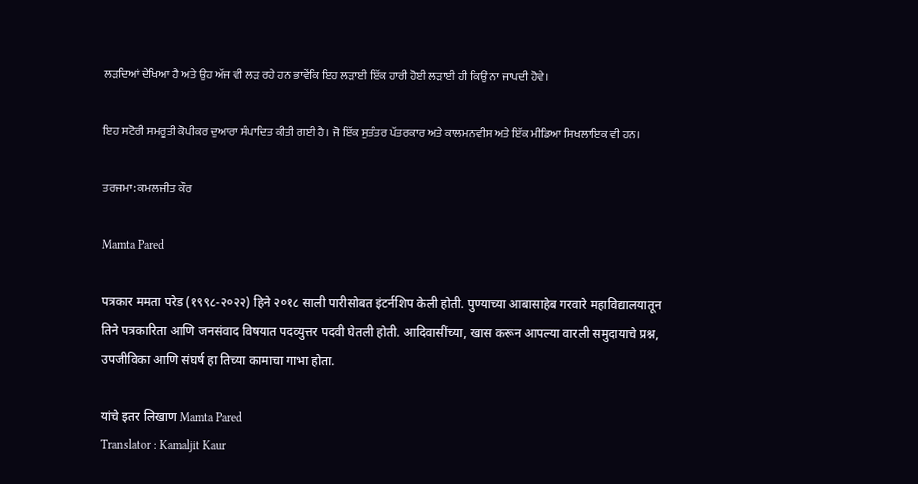ਲੜਦਿਆਂ ਦੇਖਿਆ ਹੈ ਅਤੇ ਉਹ ਅੱਜ ਵੀ ਲੜ ਰਹੇ ਹਨ ਭਾਵੇਂਕਿ ਇਹ ਲੜਾਈ ਇੱਕ ਹਾਰੀ ਹੋਈ ਲੜਾਈ ਹੀ ਕਿਉਂ ਨਾ ਜਾਪਦੀ ਹੋਵੇ।

ਇਹ ਸਟੋਰੀ ਸਮਰੂਤੀ ਕੋਪੀਕਰ ਦੁਆਰਾ ਸੰਪਾਦਿਤ ਕੀਤੀ ਗਈ ਹੈ। ਜੋ ਇੱਕ ਸੁਤੰਤਰ ਪੱਤਰਕਾਰ ਅਤੇ ਕਾਲਮਨਵੀਸ ਅਤੇ ਇੱਕ ਮੀਡਿਆ ਸਿਖਲਾਇਕ ਵੀ ਹਨ।

ਤਰਜਮਾ: ਕਮਲਜੀਤ ਕੌਰ

Mamta Pared

पत्रकार ममता परेड (१९९८-२०२२) हिने २०१८ साली पारीसोबत इंटर्नशिप केली होती. पुण्याच्या आबासाहेब गरवारे महाविद्यालयातून तिने पत्रकारिता आणि जनसंवाद विषयात पदव्युत्तर पदवी घेतली होती. आदिवासींच्या, खास करून आपल्या वारली समुदायाचे प्रश्न, उपजीविका आणि संघर्ष हा तिच्या कामाचा गाभा होता.

यांचे इतर लिखाण Mamta Pared
Translator : Kamaljit Kaur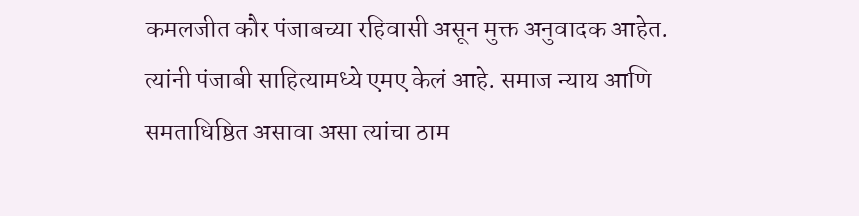कमलजीत कौर पंजाबच्या रहिवासी असून मुक्त अनुवादक आहेत. त्यांनी पंजाबी साहित्यामध्ये एमए केलं आहे. समाज न्याय आणि समताधिष्ठित असावा असा त्यांचा ठाम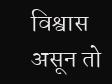विश्वास असून तो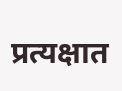प्रत्यक्षात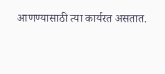आणण्यासाठी त्या कार्यरत असतात.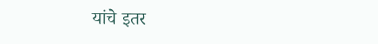यांचे इतर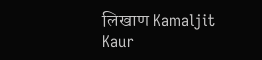लिखाण Kamaljit Kaur